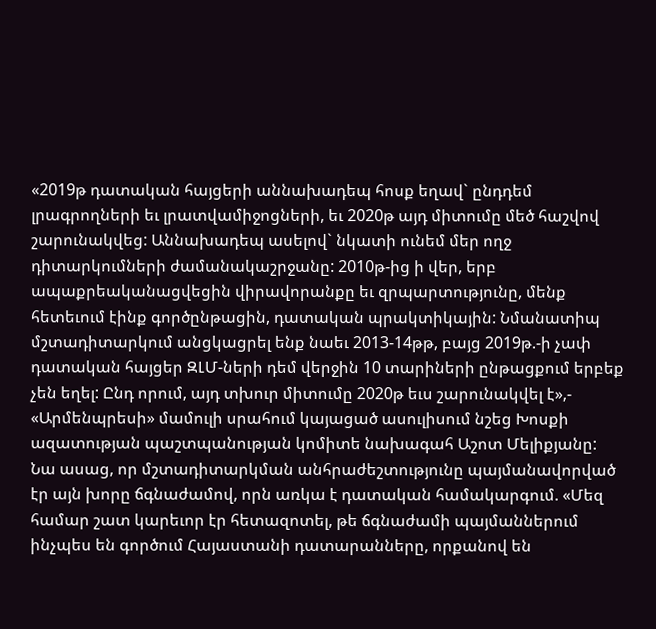«2019թ դատական հայցերի աննախադեպ հոսք եղավ` ընդդեմ լրագրողների եւ լրատվամիջոցների, եւ 2020թ այդ միտումը մեծ հաշվով շարունակվեց: Աննախադեպ ասելով` նկատի ունեմ մեր ողջ դիտարկումների ժամանակաշրջանը: 2010թ-ից ի վեր, երբ ապաքրեականացվեցին վիրավորանքը եւ զրպարտությունը, մենք հետեւում էինք գործընթացին, դատական պրակտիկային: Նմանատիպ մշտադիտարկում անցկացրել ենք նաեւ 2013-14թթ, բայց 2019թ.-ի չափ դատական հայցեր ԶԼՄ-ների դեմ վերջին 10 տարիների ընթացքում երբեք չեն եղել: Ընդ որում, այդ տխուր միտումը 2020թ եւս շարունակվել է»,- «Արմենպրեսի» մամուլի սրահում կայացած ասուլիսում նշեց Խոսքի ազատության պաշտպանության կոմիտե նախագահ Աշոտ Մելիքյանը:
Նա ասաց, որ մշտադիտարկման անհրաժեշտությունը պայմանավորված էր այն խորը ճգնաժամով, որն առկա է դատական համակարգում. «Մեզ համար շատ կարեւոր էր հետազոտել, թե ճգնաժամի պայմաններում ինչպես են գործում Հայաստանի դատարանները, որքանով են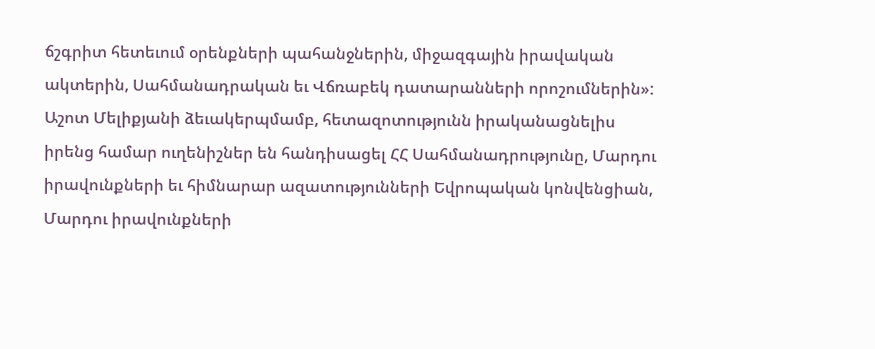ճշգրիտ հետեւում օրենքների պահանջներին, միջազգային իրավական ակտերին, Սահմանադրական եւ Վճռաբեկ դատարանների որոշումներին»:
Աշոտ Մելիքյանի ձեւակերպմամբ, հետազոտությունն իրականացնելիս իրենց համար ուղենիշներ են հանդիսացել ՀՀ Սահմանադրությունը, Մարդու իրավունքների եւ հիմնարար ազատությունների Եվրոպական կոնվենցիան, Մարդու իրավունքների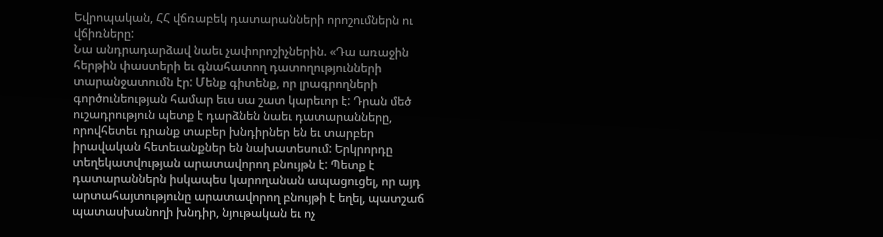Եվրոպական, ՀՀ վճռաբեկ դատարանների որոշումներն ու վճիռները:
Նա անդրադարձավ նաեւ չափորոշիչներին. «Դա առաջին հերթին փաստերի եւ գնահատող դատողությունների տարանջատումն էր: Մենք գիտենք, որ լրագրողների գործունեության համար եւս սա շատ կարեւոր է: Դրան մեծ ուշադրություն պետք է դարձնեն նաեւ դատարանները, որովհետեւ դրանք տաբեր խնդիրներ են եւ տարբեր իրավական հետեւանքներ են նախատեսում: Երկրորդը տեղեկատվության արատավորող բնույթն է: Պետք է դատարաններն իսկապես կարողանան ապացուցել, որ այդ արտահայտությունը արատավորող բնույթի է եղել, պատշաճ պատասխանողի խնդիր, նյութական եւ ոչ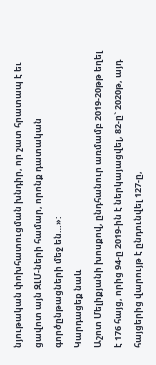նյութական փոխհատուցման խնդիր, որ շատ հրատապ է եւ ցավոտ այն ԶԼՄ-ների համար, որոնք դատական գործընթացների մեջ են…»:
Կարդացեք նաև
Աշոտ Մելիքյանի խոսքով, ընդհանուր առմամբ 2019-20թթ եղել է 176 հայց, որից 94-ը 2019-ին է ներկայացվել, 82-ը` 2020թ, այդ հայցերից վարույթ է ընդունվել 127-ը,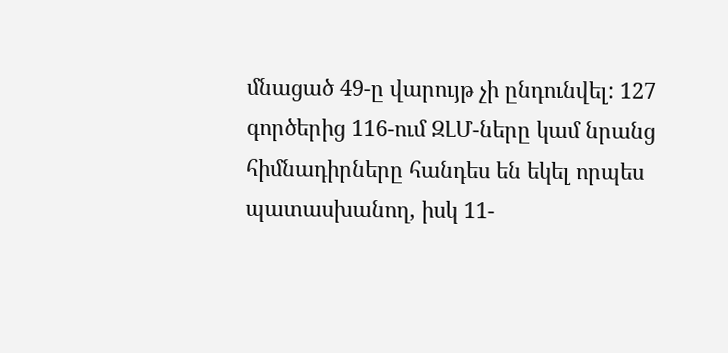մնացած 49-ը վարույթ չի ընդունվել: 127 գործերից 116-ում ԶԼՄ-ները կամ նրանց հիմնադիրները հանդես են եկել որպես պատասխանող, իսկ 11-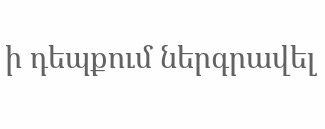ի դեպքում ներգրավել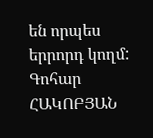են որպես երրորդ կողմ:
Գոհար ՀԱԿՈԲՅԱՆ